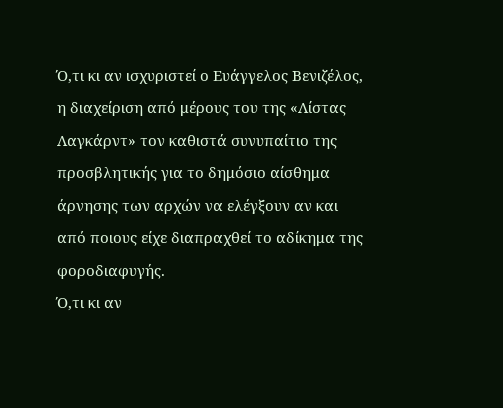Ό,τι κι αν ισχυριστεί ο Ευάγγελος Βενιζέλος, η διαχείριση από μέρους του της «Λίστας Λαγκάρντ» τον καθιστά συνυπαίτιο της προσβλητικής για το δημόσιο αίσθημα άρνησης των αρχών να ελέγξουν αν και από ποιους είχε διαπραχθεί το αδίκημα της φοροδιαφυγής.
Ό,τι κι αν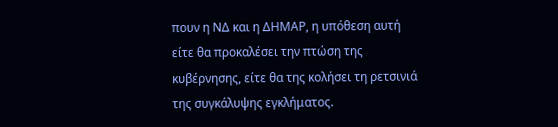πουν η ΝΔ και η ΔΗΜΑΡ, η υπόθεση αυτή είτε θα προκαλέσει την πτώση της κυβέρνησης, είτε θα της κολήσει τη ρετσινιά της συγκάλυψης εγκλήματος.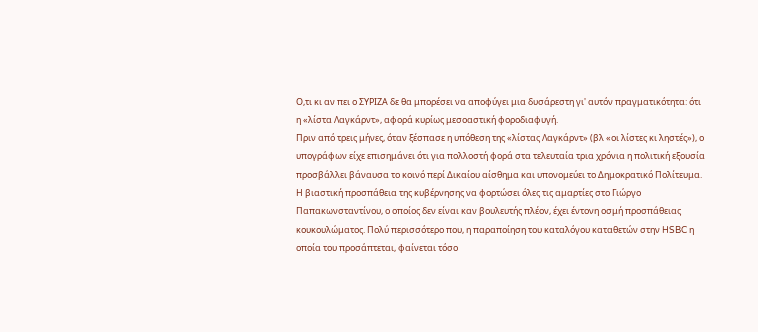Ο,τι κι αν πει ο ΣΥΡΙΖΑ δε θα μπορέσει να αποφύγει μια δυσάρεστη γι' αυτόν πραγματικότητα: ότι η «λίστα Λαγκάρντ», αφορά κυρίως μεσοαστική φοροδιαφυγή.
Πριν από τρεις μήνες, όταν ξέσπασε η υπόθεση της «λίστας Λαγκάρντ» (βλ «οι λίστες κι ληστές»), ο υπογράφων είχε επισημάνει ότι για πολλοστή φορά στα τελευταία τρια χρόνια η πολιτική εξουσία προσβάλλει βάναυσα το κοινό περί Δικαίου αίσθημα και υπονομεύει το Δημοκρατικό Πολίτευμα.
Η βιαστική προσπάθεια της κυβέρνησης να φορτώσει όλες τις αμαρτίες στο Γιώργο Παπακωνσταντίνου, ο οποίος δεν είναι καν βουλευτής πλέον, έχει έντονη οσμή προσπάθειας κουκουλώματος. Πολύ περισσότερο που, η παραποίηση του καταλόγου καταθετών στην HSBC η οποία του προσάπτεται, φαίνεται τόσο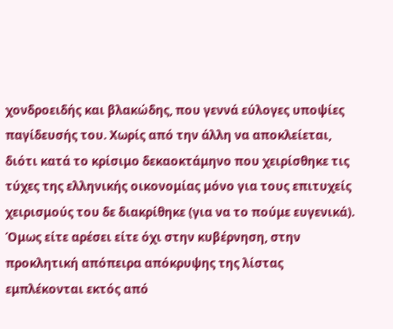χονδροειδής και βλακώδης, που γεννά εύλογες υποψίες παγίδευσής του. Χωρίς από την άλλη να αποκλείεται, διότι κατά το κρίσιμο δεκαοκτάμηνο που χειρίσθηκε τις τύχες της ελληνικής οικονομίας μόνο για τους επιτυχείς χειρισμούς του δε διακρίθηκε (για να το πούμε ευγενικά).
Όμως είτε αρέσει είτε όχι στην κυβέρνηση, στην προκλητική απόπειρα απόκρυψης της λίστας εμπλέκονται εκτός από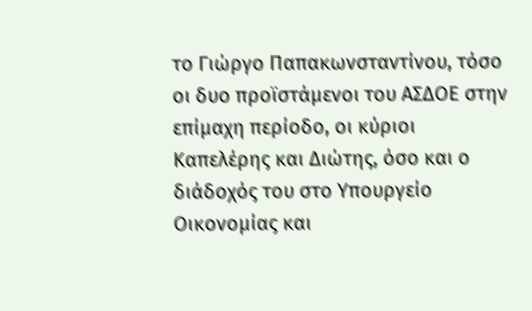το Γιώργο Παπακωνσταντίνου, τόσο οι δυο προϊστάμενοι του ΑΣΔΟΕ στην επίμαχη περίοδο, οι κύριοι Καπελέρης και Διώτης, όσο και ο διάδοχός του στο Υπουργείο Οικονομίας και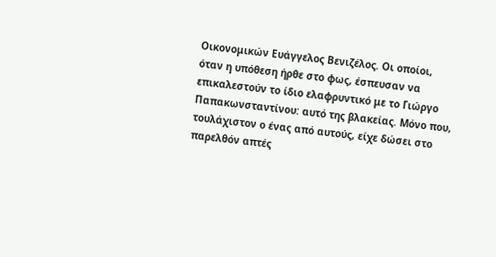Οικονομικών Ευάγγελος Βενιζέλος. Οι οποίοι, όταν η υπόθεση ήρθε στο φως, έσπευσαν να επικαλεστούν το ίδιο ελαφρυντικό με το Γιώργο Παπακωνσταντίνου: αυτό της βλακείας. Μόνο που, τουλάχιστον ο ένας από αυτούς, είχε δώσει στο παρελθόν απτές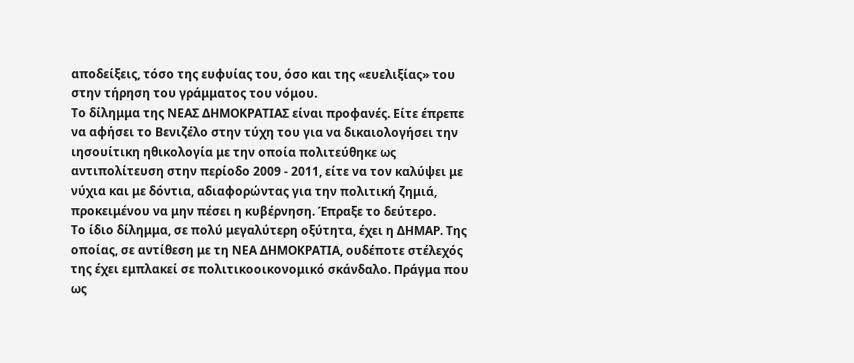αποδείξεις, τόσο της ευφυίας του, όσο και της «ευελιξίας» του στην τήρηση του γράμματος του νόμου.
Το δίλημμα της ΝΕΑΣ ΔΗΜΟΚΡΑΤΙΑΣ είναι προφανές. Είτε έπρεπε να αφήσει το Βενιζέλο στην τύχη του για να δικαιολογήσει την ιησουίτικη ηθικολογία με την οποία πολιτεύθηκε ως αντιπολίτευση στην περίοδο 2009 - 2011, είτε να τον καλύψει με νύχια και με δόντια, αδιαφορώντας για την πολιτική ζημιά, προκειμένου να μην πέσει η κυβέρνηση. Έπραξε το δεύτερο.
Το ίδιο δίλημμα, σε πολύ μεγαλύτερη οξύτητα, έχει η ΔΗΜΑΡ. Της οποίας, σε αντίθεση με τη ΝΕΑ ΔΗΜΟΚΡΑΤΙΑ, ουδέποτε στέλεχός της έχει εμπλακεί σε πολιτικοοικονομικό σκάνδαλο. Πράγμα που ως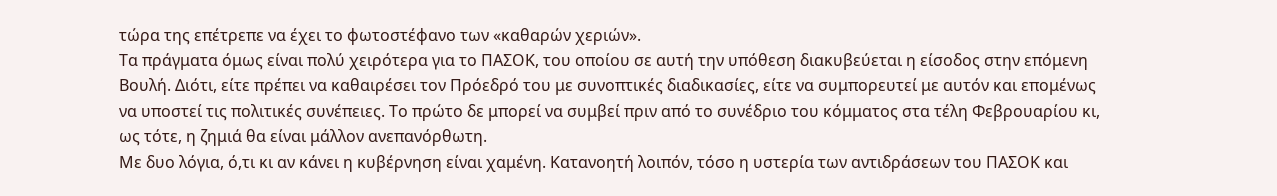τώρα της επέτρεπε να έχει το φωτοστέφανο των «καθαρών χεριών».
Τα πράγματα όμως είναι πολύ χειρότερα για το ΠΑΣΟΚ, του οποίου σε αυτή την υπόθεση διακυβεύεται η είσοδος στην επόμενη Βουλή. Διότι, είτε πρέπει να καθαιρέσει τον Πρόεδρό του με συνοπτικές διαδικασίες, είτε να συμπορευτεί με αυτόν και επομένως να υποστεί τις πολιτικές συνέπειες. Το πρώτο δε μπορεί να συμβεί πριν από το συνέδριο του κόμματος στα τέλη Φεβρουαρίου κι, ως τότε, η ζημιά θα είναι μάλλον ανεπανόρθωτη.
Με δυο λόγια, ό,τι κι αν κάνει η κυβέρνηση είναι χαμένη. Κατανοητή λοιπόν, τόσο η υστερία των αντιδράσεων του ΠΑΣΟΚ και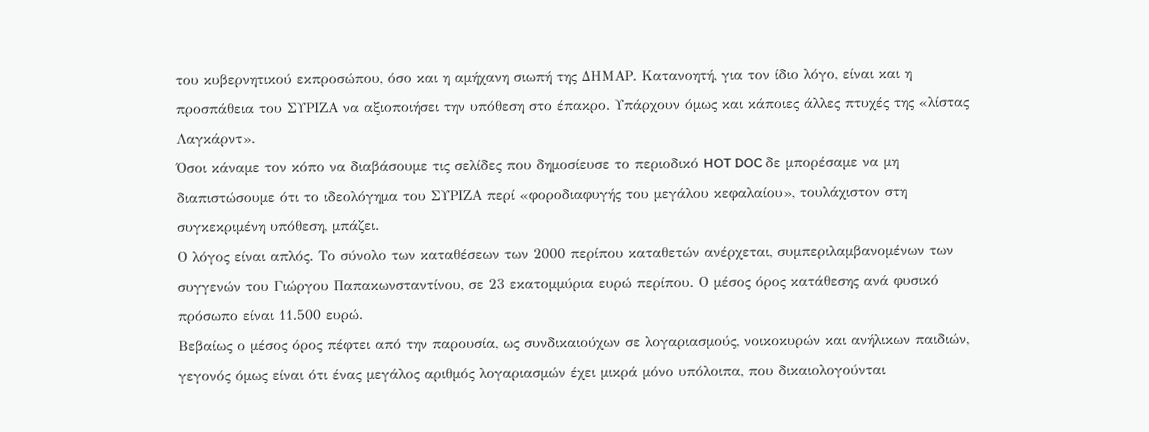του κυβερνητικού εκπροσώπου, όσο και η αμήχανη σιωπή της ΔΗΜΑΡ. Κατανοητή, για τον ίδιο λόγο, είναι και η προσπάθεια του ΣΥΡΙΖΑ να αξιοποιήσει την υπόθεση στο έπακρο. Υπάρχουν όμως και κάποιες άλλες πτυχές της «λίστας Λαγκάρντ».
Όσοι κάναμε τον κόπο να διαβάσουμε τις σελίδες που δημοσίευσε το περιοδικό HOT DOC δε μπορέσαμε να μη διαπιστώσουμε ότι το ιδεολόγημα του ΣΥΡΙΖΑ περί «φοροδιαφυγής του μεγάλου κεφαλαίου», τουλάχιστον στη συγκεκριμένη υπόθεση, μπάζει.
Ο λόγος είναι απλός. Το σύνολο των καταθέσεων των 2000 περίπου καταθετών ανέρχεται, συμπεριλαμβανομένων των συγγενών του Γιώργου Παπακωνσταντίνου, σε 23 εκατομμύρια ευρώ περίπου. Ο μέσος όρος κατάθεσης ανά φυσικό πρόσωπο είναι 11.500 ευρώ.
Βεβαίως ο μέσος όρος πέφτει από την παρουσία, ως συνδικαιούχων σε λογαριασμούς, νοικοκυρών και ανήλικων παιδιών, γεγονός όμως είναι ότι ένας μεγάλος αριθμός λογαριασμών έχει μικρά μόνο υπόλοιπα, που δικαιολογούνται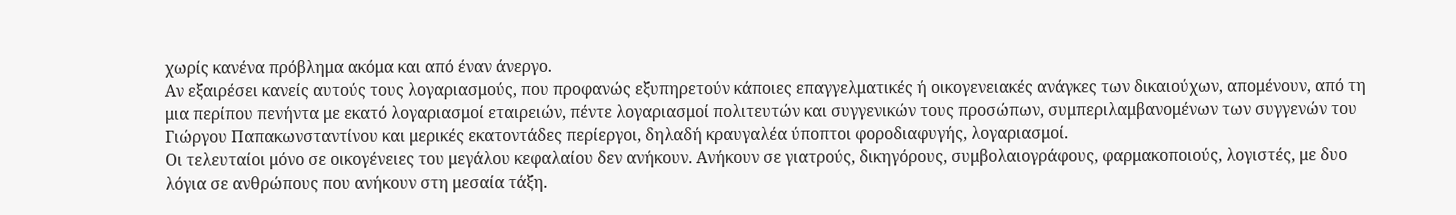χωρίς κανένα πρόβλημα ακόμα και από έναν άνεργο.
Αν εξαιρέσει κανείς αυτούς τους λογαριασμούς, που προφανώς εξυπηρετούν κάποιες επαγγελματικές ή οικογενειακές ανάγκες των δικαιούχων, απομένουν, από τη μια περίπου πενήντα με εκατό λογαριασμοί εταιρειών, πέντε λογαριασμοί πολιτευτών και συγγενικών τους προσώπων, συμπεριλαμβανομένων των συγγενών του Γιώργου Παπακωνσταντίνου και μερικές εκατοντάδες περίεργοι, δηλαδή κραυγαλέα ύποπτοι φοροδιαφυγής, λογαριασμοί.
Οι τελευταίοι μόνο σε οικογένειες του μεγάλου κεφαλαίου δεν ανήκουν. Ανήκουν σε γιατρούς, δικηγόρους, συμβολαιογράφους, φαρμακοποιούς, λογιστές, με δυο λόγια σε ανθρώπους που ανήκουν στη μεσαία τάξη.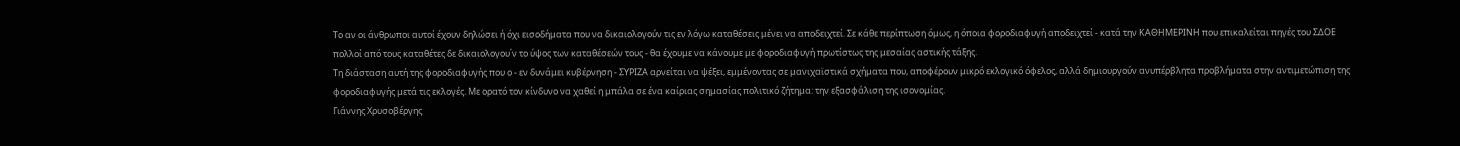Το αν οι άνθρωποι αυτοί έχουν δηλώσει ή όχι εισοδήματα που να δικαιολογούν τις εν λόγω καταθέσεις μένει να αποδειχτεί. Σε κάθε περίπτωση όμως, η όποια φοροδιαφυγή αποδειχτεί - κατά την ΚΑΘΗΜΕΡΙΝΗ που επικαλείται πηγές του ΣΔΟΕ πολλοί από τους καταθέτες δε δικαιολογου΄ν το ύψος των καταθέσεών τους - θα έχουμε να κάνουμε με φοροδιαφυγή πρωτίστως της μεσαίας αστικής τάξης.
Τη διάσταση αυτή της φοροδιαφυγής που ο - εν δυνάμει κυβέρνηση - ΣΥΡΙΖΑ αρνείται να ψέξει, εμμένοντας σε μανιχαϊστικά σχήματα που, αποφέρουν μικρό εκλογικό όφελος, αλλά δημιουργούν ανυπέρβλητα προβλήματα στην αντιμετώπιση της φοροδιαφυγής μετά τις εκλογές. Με ορατό τον κίνδυνο να χαθεί η μπάλα σε ένα καίριας σημασίας πολιτικό ζήτημα: την εξασφάλιση της ισονομίας.
Γιάννης Χρυσοβέργης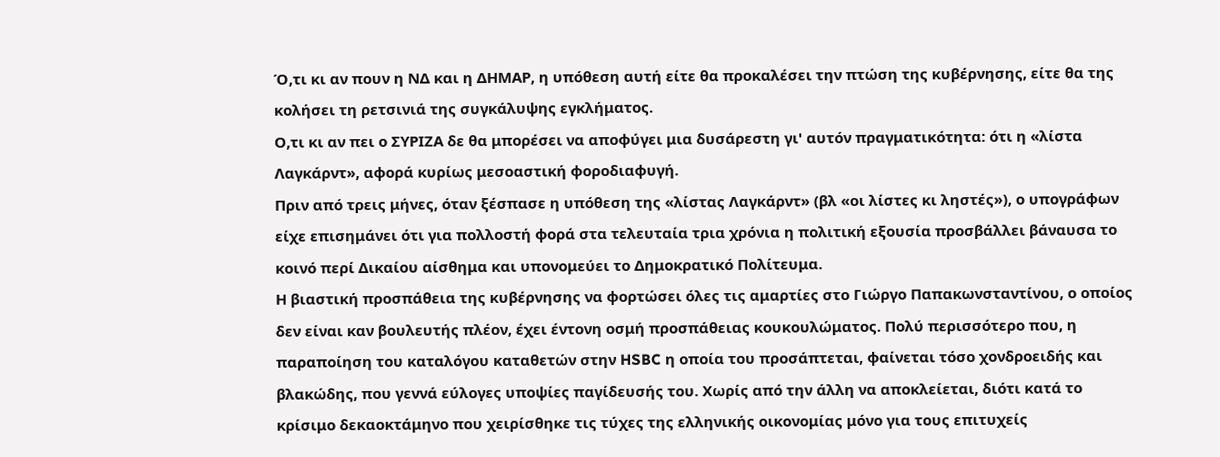Ό,τι κι αν πουν η ΝΔ και η ΔΗΜΑΡ, η υπόθεση αυτή είτε θα προκαλέσει την πτώση της κυβέρνησης, είτε θα της κολήσει τη ρετσινιά της συγκάλυψης εγκλήματος.
Ο,τι κι αν πει ο ΣΥΡΙΖΑ δε θα μπορέσει να αποφύγει μια δυσάρεστη γι' αυτόν πραγματικότητα: ότι η «λίστα Λαγκάρντ», αφορά κυρίως μεσοαστική φοροδιαφυγή.
Πριν από τρεις μήνες, όταν ξέσπασε η υπόθεση της «λίστας Λαγκάρντ» (βλ «οι λίστες κι ληστές»), ο υπογράφων είχε επισημάνει ότι για πολλοστή φορά στα τελευταία τρια χρόνια η πολιτική εξουσία προσβάλλει βάναυσα το κοινό περί Δικαίου αίσθημα και υπονομεύει το Δημοκρατικό Πολίτευμα.
Η βιαστική προσπάθεια της κυβέρνησης να φορτώσει όλες τις αμαρτίες στο Γιώργο Παπακωνσταντίνου, ο οποίος δεν είναι καν βουλευτής πλέον, έχει έντονη οσμή προσπάθειας κουκουλώματος. Πολύ περισσότερο που, η παραποίηση του καταλόγου καταθετών στην HSBC η οποία του προσάπτεται, φαίνεται τόσο χονδροειδής και βλακώδης, που γεννά εύλογες υποψίες παγίδευσής του. Χωρίς από την άλλη να αποκλείεται, διότι κατά το κρίσιμο δεκαοκτάμηνο που χειρίσθηκε τις τύχες της ελληνικής οικονομίας μόνο για τους επιτυχείς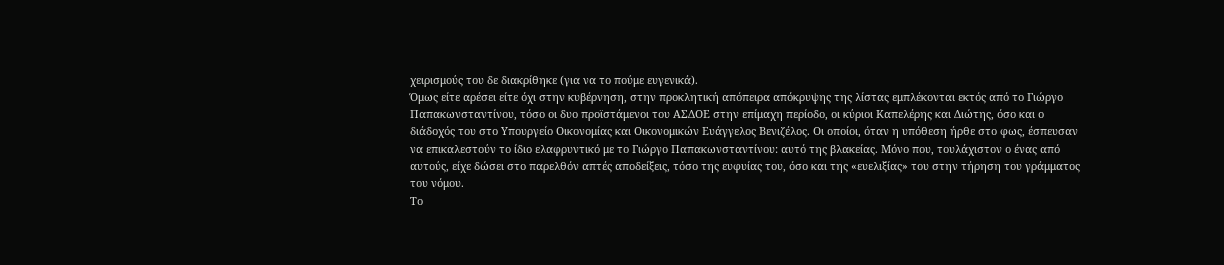χειρισμούς του δε διακρίθηκε (για να το πούμε ευγενικά).
Όμως είτε αρέσει είτε όχι στην κυβέρνηση, στην προκλητική απόπειρα απόκρυψης της λίστας εμπλέκονται εκτός από το Γιώργο Παπακωνσταντίνου, τόσο οι δυο προϊστάμενοι του ΑΣΔΟΕ στην επίμαχη περίοδο, οι κύριοι Καπελέρης και Διώτης, όσο και ο διάδοχός του στο Υπουργείο Οικονομίας και Οικονομικών Ευάγγελος Βενιζέλος. Οι οποίοι, όταν η υπόθεση ήρθε στο φως, έσπευσαν να επικαλεστούν το ίδιο ελαφρυντικό με το Γιώργο Παπακωνσταντίνου: αυτό της βλακείας. Μόνο που, τουλάχιστον ο ένας από αυτούς, είχε δώσει στο παρελθόν απτές αποδείξεις, τόσο της ευφυίας του, όσο και της «ευελιξίας» του στην τήρηση του γράμματος του νόμου.
Το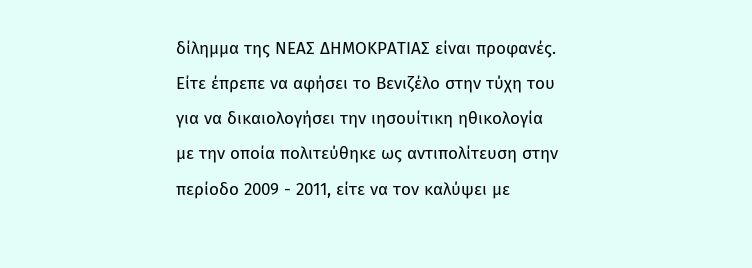δίλημμα της ΝΕΑΣ ΔΗΜΟΚΡΑΤΙΑΣ είναι προφανές. Είτε έπρεπε να αφήσει το Βενιζέλο στην τύχη του για να δικαιολογήσει την ιησουίτικη ηθικολογία με την οποία πολιτεύθηκε ως αντιπολίτευση στην περίοδο 2009 - 2011, είτε να τον καλύψει με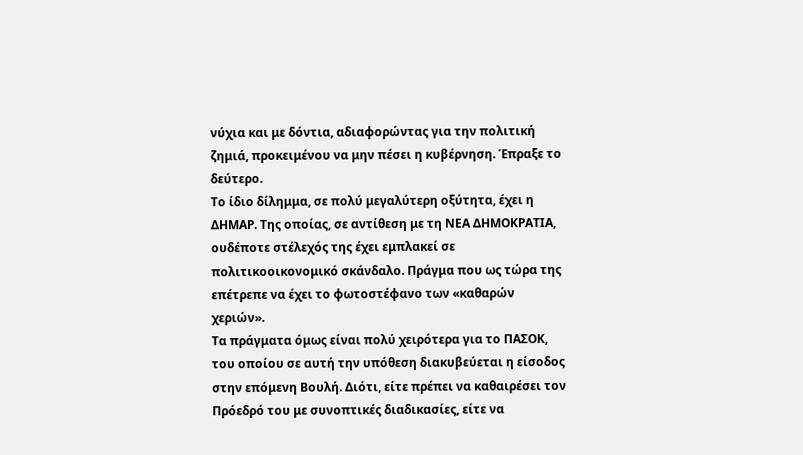νύχια και με δόντια, αδιαφορώντας για την πολιτική ζημιά, προκειμένου να μην πέσει η κυβέρνηση. Έπραξε το δεύτερο.
Το ίδιο δίλημμα, σε πολύ μεγαλύτερη οξύτητα, έχει η ΔΗΜΑΡ. Της οποίας, σε αντίθεση με τη ΝΕΑ ΔΗΜΟΚΡΑΤΙΑ, ουδέποτε στέλεχός της έχει εμπλακεί σε πολιτικοοικονομικό σκάνδαλο. Πράγμα που ως τώρα της επέτρεπε να έχει το φωτοστέφανο των «καθαρών χεριών».
Τα πράγματα όμως είναι πολύ χειρότερα για το ΠΑΣΟΚ, του οποίου σε αυτή την υπόθεση διακυβεύεται η είσοδος στην επόμενη Βουλή. Διότι, είτε πρέπει να καθαιρέσει τον Πρόεδρό του με συνοπτικές διαδικασίες, είτε να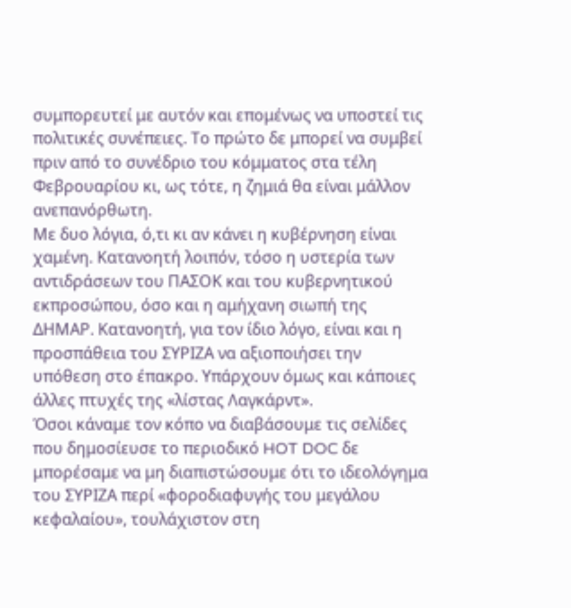συμπορευτεί με αυτόν και επομένως να υποστεί τις πολιτικές συνέπειες. Το πρώτο δε μπορεί να συμβεί πριν από το συνέδριο του κόμματος στα τέλη Φεβρουαρίου κι, ως τότε, η ζημιά θα είναι μάλλον ανεπανόρθωτη.
Με δυο λόγια, ό,τι κι αν κάνει η κυβέρνηση είναι χαμένη. Κατανοητή λοιπόν, τόσο η υστερία των αντιδράσεων του ΠΑΣΟΚ και του κυβερνητικού εκπροσώπου, όσο και η αμήχανη σιωπή της ΔΗΜΑΡ. Κατανοητή, για τον ίδιο λόγο, είναι και η προσπάθεια του ΣΥΡΙΖΑ να αξιοποιήσει την υπόθεση στο έπακρο. Υπάρχουν όμως και κάποιες άλλες πτυχές της «λίστας Λαγκάρντ».
Όσοι κάναμε τον κόπο να διαβάσουμε τις σελίδες που δημοσίευσε το περιοδικό HOT DOC δε μπορέσαμε να μη διαπιστώσουμε ότι το ιδεολόγημα του ΣΥΡΙΖΑ περί «φοροδιαφυγής του μεγάλου κεφαλαίου», τουλάχιστον στη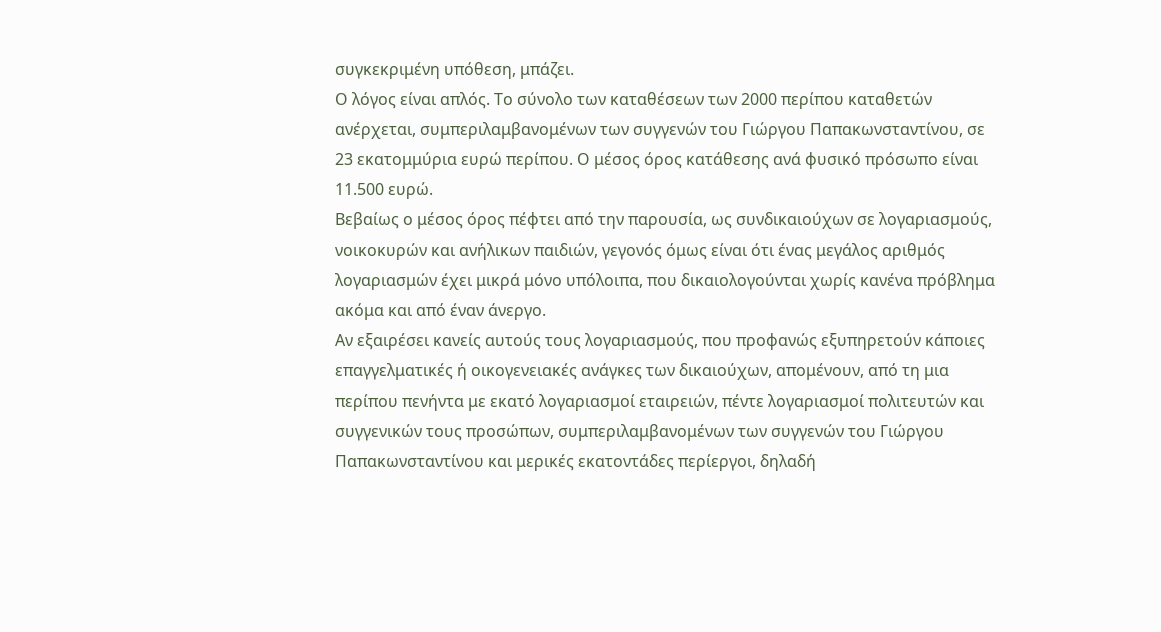συγκεκριμένη υπόθεση, μπάζει.
Ο λόγος είναι απλός. Το σύνολο των καταθέσεων των 2000 περίπου καταθετών ανέρχεται, συμπεριλαμβανομένων των συγγενών του Γιώργου Παπακωνσταντίνου, σε 23 εκατομμύρια ευρώ περίπου. Ο μέσος όρος κατάθεσης ανά φυσικό πρόσωπο είναι 11.500 ευρώ.
Βεβαίως ο μέσος όρος πέφτει από την παρουσία, ως συνδικαιούχων σε λογαριασμούς, νοικοκυρών και ανήλικων παιδιών, γεγονός όμως είναι ότι ένας μεγάλος αριθμός λογαριασμών έχει μικρά μόνο υπόλοιπα, που δικαιολογούνται χωρίς κανένα πρόβλημα ακόμα και από έναν άνεργο.
Αν εξαιρέσει κανείς αυτούς τους λογαριασμούς, που προφανώς εξυπηρετούν κάποιες επαγγελματικές ή οικογενειακές ανάγκες των δικαιούχων, απομένουν, από τη μια περίπου πενήντα με εκατό λογαριασμοί εταιρειών, πέντε λογαριασμοί πολιτευτών και συγγενικών τους προσώπων, συμπεριλαμβανομένων των συγγενών του Γιώργου Παπακωνσταντίνου και μερικές εκατοντάδες περίεργοι, δηλαδή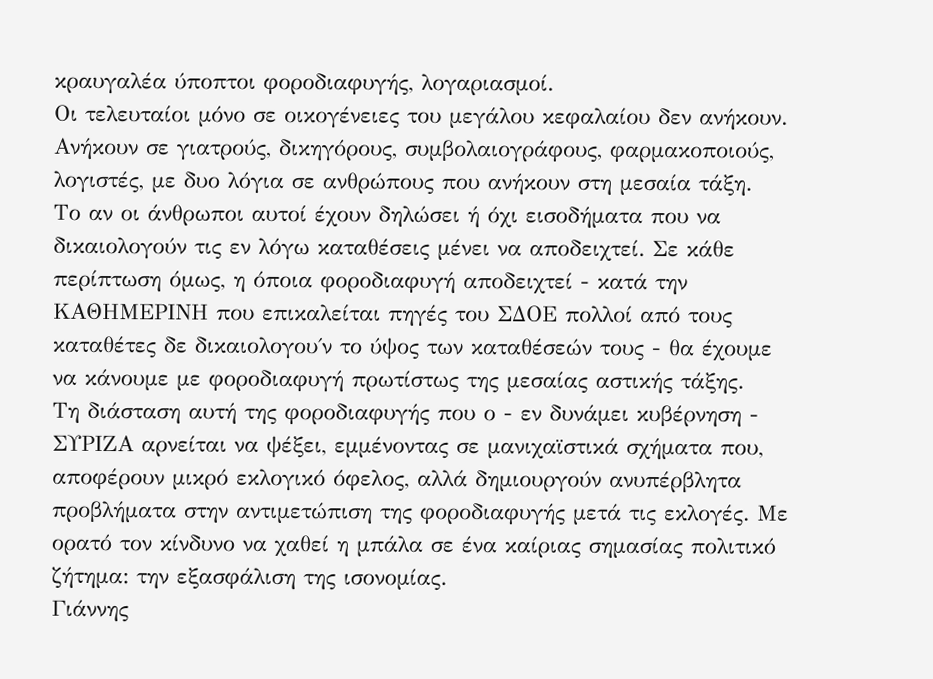κραυγαλέα ύποπτοι φοροδιαφυγής, λογαριασμοί.
Οι τελευταίοι μόνο σε οικογένειες του μεγάλου κεφαλαίου δεν ανήκουν. Ανήκουν σε γιατρούς, δικηγόρους, συμβολαιογράφους, φαρμακοποιούς, λογιστές, με δυο λόγια σε ανθρώπους που ανήκουν στη μεσαία τάξη.
Το αν οι άνθρωποι αυτοί έχουν δηλώσει ή όχι εισοδήματα που να δικαιολογούν τις εν λόγω καταθέσεις μένει να αποδειχτεί. Σε κάθε περίπτωση όμως, η όποια φοροδιαφυγή αποδειχτεί - κατά την ΚΑΘΗΜΕΡΙΝΗ που επικαλείται πηγές του ΣΔΟΕ πολλοί από τους καταθέτες δε δικαιολογου΄ν το ύψος των καταθέσεών τους - θα έχουμε να κάνουμε με φοροδιαφυγή πρωτίστως της μεσαίας αστικής τάξης.
Τη διάσταση αυτή της φοροδιαφυγής που ο - εν δυνάμει κυβέρνηση - ΣΥΡΙΖΑ αρνείται να ψέξει, εμμένοντας σε μανιχαϊστικά σχήματα που, αποφέρουν μικρό εκλογικό όφελος, αλλά δημιουργούν ανυπέρβλητα προβλήματα στην αντιμετώπιση της φοροδιαφυγής μετά τις εκλογές. Με ορατό τον κίνδυνο να χαθεί η μπάλα σε ένα καίριας σημασίας πολιτικό ζήτημα: την εξασφάλιση της ισονομίας.
Γιάννης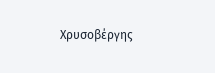Χρυσοβέργης